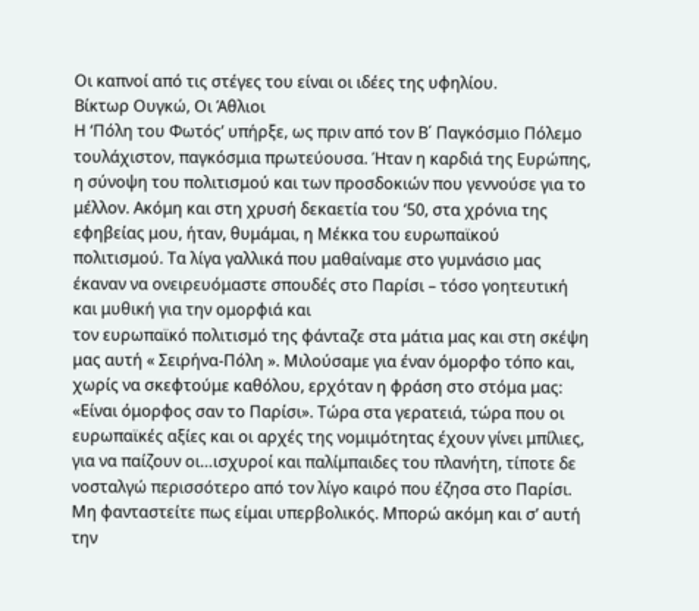Οι καπνοί από τις στέγες του είναι οι ιδέες της υφηλίου.
Βίκτωρ Ουγκώ, Οι Άθλιοι
Η ‘Πόλη του Φωτός’ υπήρξε, ως πριν από τον Β΄ Παγκόσμιο Πόλεμο τουλάχιστον, παγκόσμια πρωτεύουσα. Ήταν η καρδιά της Ευρώπης, η σύνοψη του πολιτισμού και των προσδοκιών που γεννούσε για το μέλλον. Ακόμη και στη χρυσή δεκαετία του ‘50, στα χρόνια της εφηβείας μου, ήταν, θυμάμαι, η Μέκκα του ευρωπαϊκού πολιτισμού. Τα λίγα γαλλικά που μαθαίναμε στο γυμνάσιο μας έκαναν να ονειρευόμαστε σπουδές στο Παρίσι – τόσο γοητευτική και μυθική για την ομορφιά και
τον ευρωπαϊκό πολιτισμό της φάνταζε στα μάτια μας και στη σκέψη μας αυτή « Σειρήνα-Πόλη ». Μιλούσαμε για έναν όμορφο τόπο και, χωρίς να σκεφτούμε καθόλου, ερχόταν η φράση στο στόμα μας: «Είναι όμορφος σαν το Παρίσι». Τώρα στα γερατειά, τώρα που οι ευρωπαϊκές αξίες και οι αρχές της νομιμότητας έχουν γίνει μπίλιες, για να παίζουν οι…ισχυροί και παλίμπαιδες του πλανήτη, τίποτε δε νοσταλγώ περισσότερο από τον λίγο καιρό που έζησα στο Παρίσι. Μη φανταστείτε πως είμαι υπερβολικός. Μπορώ ακόμη και σ’ αυτή την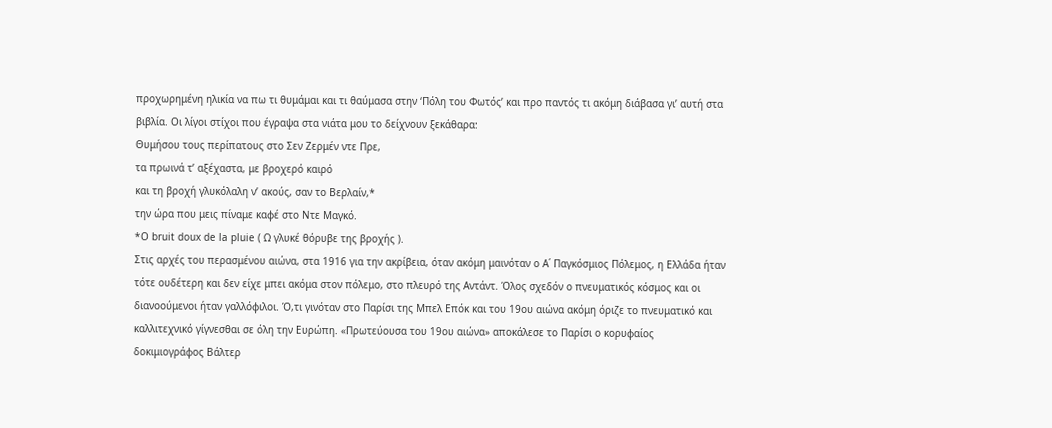προχωρημένη ηλικία να πω τι θυμάμαι και τι θαύμασα στην ‘Πόλη του Φωτός’ και προ παντός τι ακόμη διάβασα γι’ αυτή στα βιβλία. Οι λίγοι στίχοι που έγραψα στα νιάτα μου το δείχνουν ξεκάθαρα:
Θυμήσου τους περίπατους στο Σεν Ζερμέν ντε Πρε,
τα πρωινά τ’ αξέχαστα, με βροχερό καιρό
και τη βροχή γλυκόλαλη ν’ ακούς, σαν το Βερλαίν,*
την ώρα που μεις πίναμε καφέ στο Ντε Μαγκό.
*O bruit doux de la pluie ( Ω γλυκέ θόρυβε της βροχής ).
Στις αρχές του περασμένου αιώνα, στα 1916 για την ακρίβεια, όταν ακόμη μαινόταν ο Α΄ Παγκόσμιος Πόλεμος, η Ελλάδα ήταν τότε ουδέτερη και δεν είχε μπει ακόμα στον πόλεμο, στο πλευρό της Αντάντ. Όλος σχεδόν ο πνευματικός κόσμος και οι διανοούμενοι ήταν γαλλόφιλοι. Ό,τι γινόταν στο Παρίσι της Μπελ Επόκ και του 19ου αιώνα ακόμη όριζε το πνευματικό και καλλιτεχνικό γίγνεσθαι σε όλη την Ευρώπη. «Πρωτεύουσα του 19ου αιώνα» αποκάλεσε το Παρίσι ο κορυφαίος δοκιμιογράφος Βάλτερ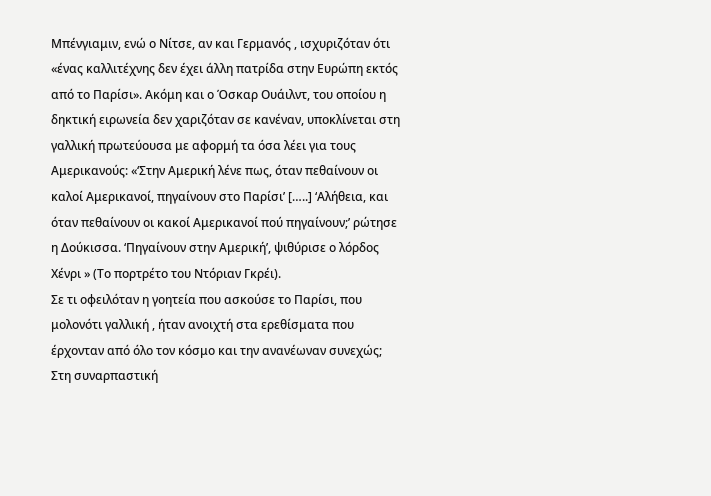Μπένγιαμιν, ενώ ο Νίτσε, αν και Γερμανός , ισχυριζόταν ότι «ένας καλλιτέχνης δεν έχει άλλη πατρίδα στην Ευρώπη εκτός από το Παρίσι». Ακόμη και ο Όσκαρ Ουάιλντ, του οποίου η δηκτική ειρωνεία δεν χαριζόταν σε κανέναν, υποκλίνεται στη γαλλική πρωτεύουσα με αφορμή τα όσα λέει για τους Αμερικανούς: «‘Στην Αμερική λένε πως, όταν πεθαίνουν οι καλοί Αμερικανοί, πηγαίνουν στο Παρίσι’ […..] ‘Αλήθεια, και όταν πεθαίνουν οι κακοί Αμερικανοί πού πηγαίνουν;’ ρώτησε η Δούκισσα. ‘Πηγαίνουν στην Αμερική’, ψιθύρισε ο λόρδος Χένρι » (Το πορτρέτο του Ντόριαν Γκρέι).
Σε τι οφειλόταν η γοητεία που ασκούσε το Παρίσι, που μολονότι γαλλική , ήταν ανοιχτή στα ερεθίσματα που έρχονταν από όλο τον κόσμο και την ανανέωναν συνεχώς; Στη συναρπαστική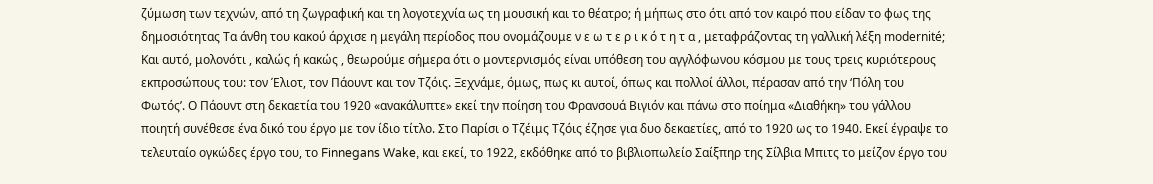ζύμωση των τεχνών, από τη ζωγραφική και τη λογοτεχνία ως τη μουσική και το θέατρο; ή μήπως στο ότι από τον καιρό που είδαν το φως της δημοσιότητας Τα άνθη του κακού άρχισε η μεγάλη περίοδος που ονομάζουμε ν ε ω τ ε ρ ι κ ό τ η τ α , μεταφράζοντας τη γαλλική λέξη modernité; Και αυτό, μολονότι , καλώς ή κακώς , θεωρούμε σήμερα ότι ο μοντερνισμός είναι υπόθεση του αγγλόφωνου κόσμου με τους τρεις κυριότερους εκπροσώπους του: τον Έλιοτ, τον Πάουντ και τον Τζόις. Ξεχνάμε, όμως, πως κι αυτοί, όπως και πολλοί άλλοι, πέρασαν από την ‘Πόλη του Φωτός’. Ο Πάουντ στη δεκαετία του 1920 «ανακάλυπτε» εκεί την ποίηση του Φρανσουά Βιγιόν και πάνω στο ποίημα «Διαθήκη» του γάλλου ποιητή συνέθεσε ένα δικό του έργο με τον ίδιο τίτλο. Στο Παρίσι ο Τζέιμς Τζόις έζησε για δυο δεκαετίες, από το 1920 ως το 1940. Εκεί έγραψε το τελευταίο ογκώδες έργο του, το Finnegans Wake, και εκεί, το 1922, εκδόθηκε από το βιβλιοπωλείο Σαίξπηρ της Σίλβια Μπιτς το μείζον έργο του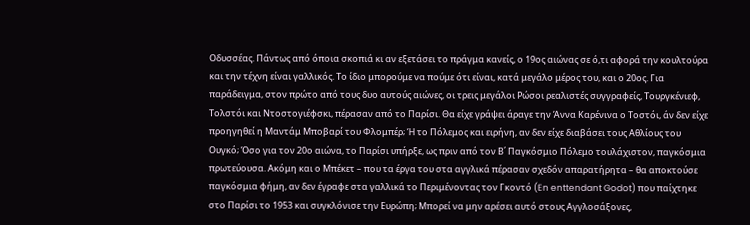Οδυσσέας. Πάντως από όποια σκοπιά κι αν εξετάσει το πράγμα κανείς, ο 19ος αιώνας σε ό,τι αφορά την κουλτούρα και την τέχνη είναι γαλλικός. Το ίδιο μπορούμε να πούμε ότι είναι, κατά μεγάλο μέρος του, και ο 20ος. Για παράδειγμα, στον πρώτο από τους δυο αυτούς αιώνες, οι τρεις μεγάλοι Ρώσοι ρεαλιστές συγγραφείς, Τουργκένιεφ, Τολστόι και Ντοστογιέφσκι, πέρασαν από το Παρίσι. Θα είχε γράψει άραγε την Άννα Καρένινα ο Τοστόι, άν δεν είχε προηγηθεί η Μαντάμ Μποβαρί του Φλομπέρ; Ή το Πόλεμος και ειρήνη, αν δεν είχε διαβάσει τους Αθλίους του Ουγκό; Όσο για τον 20ο αιώνα, το Παρίσι υπήρξε, ως πριν από τον Β΄ Παγκόσμιο Πόλεμο τουλάχιστον, παγκόσμια πρωτεύουσα. Ακόμη και ο Μπέκετ – που τα έργα του στα αγγλικά πέρασαν σχεδόν απαρατήρητα – θα αποκτούσε παγκόσμια φήμη, αν δεν έγραφε στα γαλλικά το Περιμένοντας τον Γκοντό (En enttendant Godot) που παίχτηκε στο Παρίσι το 1953 και συγκλόνισε την Ευρώπη; Μπορεί να μην αρέσει αυτό στους Αγγλοσάξονες,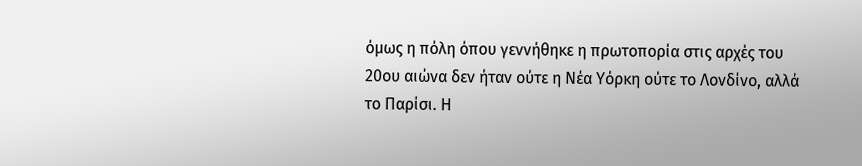όμως η πόλη όπου γεννήθηκε η πρωτοπορία στις αρχές του 20ου αιώνα δεν ήταν ούτε η Νέα Υόρκη ούτε το Λονδίνο, αλλά το Παρίσι. Η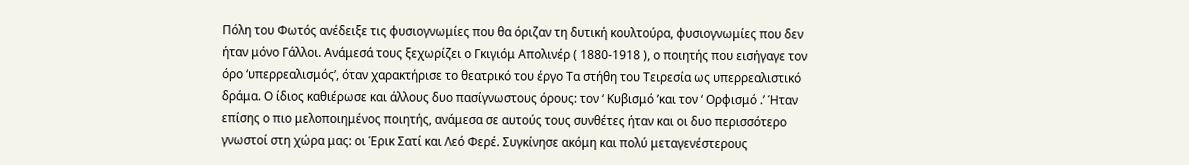Πόλη του Φωτός ανέδειξε τις φυσιογνωμίες που θα όριζαν τη δυτική κουλτούρα, φυσιογνωμίες που δεν ήταν μόνο Γάλλοι. Ανάμεσά τους ξεχωρίζει ο Γκιγιόμ Απολινέρ ( 1880-1918 ), ο ποιητής που εισήγαγε τον όρο ‘υπερρεαλισμός’, όταν χαρακτήρισε το θεατρικό του έργο Τα στήθη του Τειρεσία ως υπερρεαλιστικό δράμα. Ο ίδιος καθιέρωσε και άλλους δυο πασίγνωστους όρους: τον ‘ Κυβισμό ’και τον ‘ Ορφισμό .’ Ήταν επίσης ο πιο μελοποιημένος ποιητής, ανάμεσα σε αυτούς τους συνθέτες ήταν και οι δυο περισσότερο γνωστοί στη χώρα μας: οι Έρικ Σατί και Λεό Φερέ. Συγκίνησε ακόμη και πολύ μεταγενέστερους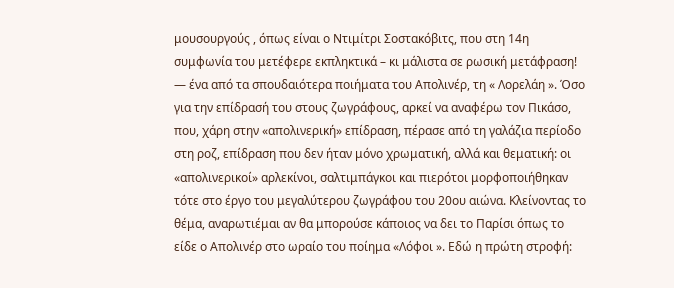μουσουργούς , όπως είναι ο Ντιμίτρι Σοστακόβιτς, που στη 14η συμφωνία του μετέφερε εκπληκτικά – κι μάλιστα σε ρωσική μετάφραση! — ένα από τα σπουδαιότερα ποιήματα του Απολινέρ, τη « Λορελάη ». Όσο για την επίδρασή του στους ζωγράφους, αρκεί να αναφέρω τον Πικάσο, που, χάρη στην «απολινερική» επίδραση, πέρασε από τη γαλάζια περίοδο στη ροζ, επίδραση που δεν ήταν μόνο χρωματική, αλλά και θεματική: οι «απολινερικοί» αρλεκίνοι, σαλτιμπάγκοι και πιερότοι μορφοποιήθηκαν τότε στο έργο του μεγαλύτερου ζωγράφου του 20ου αιώνα. Κλείνοντας το θέμα, αναρωτιέμαι αν θα μπορούσε κάποιος να δει το Παρίσι όπως το είδε ο Απολινέρ στο ωραίο του ποίημα «Λόφοι ». Εδώ η πρώτη στροφή: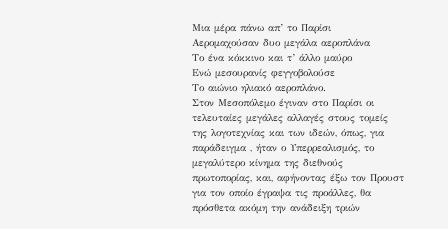Μια μέρα πάνω απ’ το Παρίσι
Αερομαχούσαν δυο μεγάλα αεροπλάνα
Το ένα κόκκινο και τ’ άλλο μαύρο
Ενώ μεσουρανίς φεγγοβολούσε
Το αιώνιο ηλιακό αεροπλάνο.
Στον Μεσοπόλεμο έγιναν στο Παρίσι οι τελευταίες μεγάλες αλλαγές στους τομείς της λογοτεχνίας και των ιδεών, όπως, για παράδειγμα , ήταν ο Υπερρεαλισμός, το μεγαλύτερο κίνημα της διεθνούς πρωτοπορίας, και, αφήνοντας έξω τον Προυστ για τον οποίο έγραψα τις προάλλες, θα πρόσθετα ακόμη την ανάδειξη τριών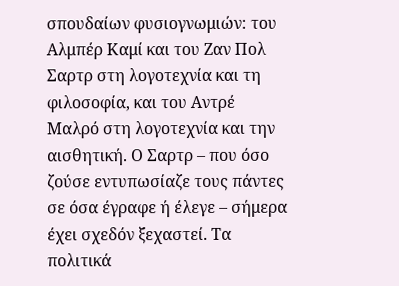σπουδαίων φυσιογνωμιών: του Αλμπέρ Καμί και του Ζαν Πολ Σαρτρ στη λογοτεχνία και τη φιλοσοφία, και του Αντρέ Μαλρό στη λογοτεχνία και την αισθητική. Ο Σαρτρ – που όσο ζούσε εντυπωσίαζε τους πάντες σε όσα έγραφε ή έλεγε – σήμερα έχει σχεδόν ξεχαστεί. Τα πολιτικά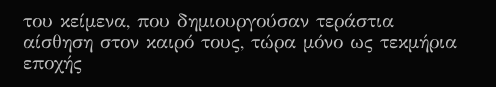του κείμενα, που δημιουργούσαν τεράστια αίσθηση στον καιρό τους, τώρα μόνο ως τεκμήρια εποχής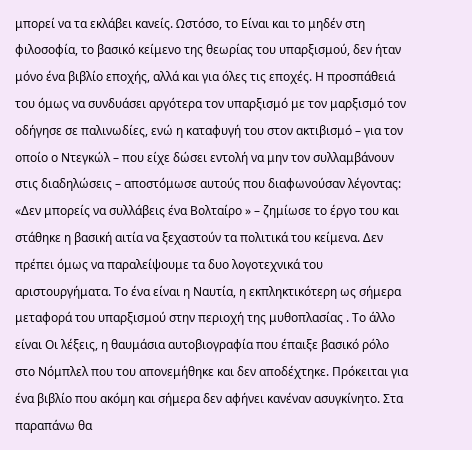μπορεί να τα εκλάβει κανείς. Ωστόσο, το Είναι και το μηδέν στη φιλοσοφία, το βασικό κείμενο της θεωρίας του υπαρξισμού, δεν ήταν μόνο ένα βιβλίο εποχής, αλλά και για όλες τις εποχές. Η προσπάθειά του όμως να συνδυάσει αργότερα τον υπαρξισμό με τον μαρξισμό τον οδήγησε σε παλινωδίες, ενώ η καταφυγή του στον ακτιβισμό – για τον οποίο ο Ντεγκώλ – που είχε δώσει εντολή να μην τον συλλαμβάνουν στις διαδηλώσεις – αποστόμωσε αυτούς που διαφωνούσαν λέγοντας: «Δεν μπορείς να συλλάβεις ένα Βολταίρο » – ζημίωσε το έργο του και στάθηκε η βασική αιτία να ξεχαστούν τα πολιτικά του κείμενα. Δεν πρέπει όμως να παραλείψουμε τα δυο λογοτεχνικά του αριστουργήματα. Το ένα είναι η Ναυτία, η εκπληκτικότερη ως σήμερα μεταφορά του υπαρξισμού στην περιοχή της μυθοπλασίας . Το άλλο είναι Οι λέξεις, η θαυμάσια αυτοβιογραφία που έπαιξε βασικό ρόλο στο Νόμπλελ που του απονεμήθηκε και δεν αποδέχτηκε. Πρόκειται για ένα βιβλίο που ακόμη και σήμερα δεν αφήνει κανέναν ασυγκίνητο. Στα παραπάνω θα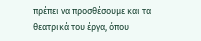πρέπει να προσθέσουμε και τα θεατρικά του έργα, όπου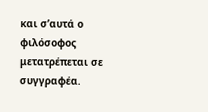και σ’αυτά ο φιλόσοφος μετατρέπεται σε συγγραφέα.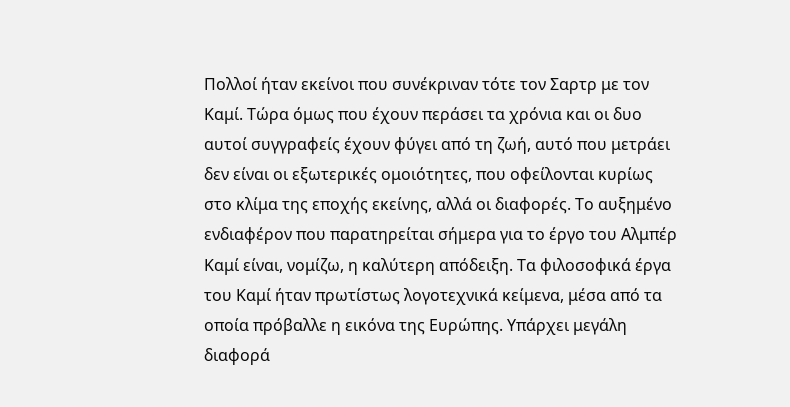Πολλοί ήταν εκείνοι που συνέκριναν τότε τον Σαρτρ με τον Καμί. Τώρα όμως που έχουν περάσει τα χρόνια και οι δυο αυτοί συγγραφείς έχουν φύγει από τη ζωή, αυτό που μετράει δεν είναι οι εξωτερικές ομοιότητες, που οφείλονται κυρίως στο κλίμα της εποχής εκείνης, αλλά οι διαφορές. Το αυξημένο ενδιαφέρον που παρατηρείται σήμερα για το έργο του Αλμπέρ Καμί είναι, νομίζω, η καλύτερη απόδειξη. Τα φιλοσοφικά έργα του Καμί ήταν πρωτίστως λογοτεχνικά κείμενα, μέσα από τα οποία πρόβαλλε η εικόνα της Ευρώπης. Υπάρχει μεγάλη διαφορά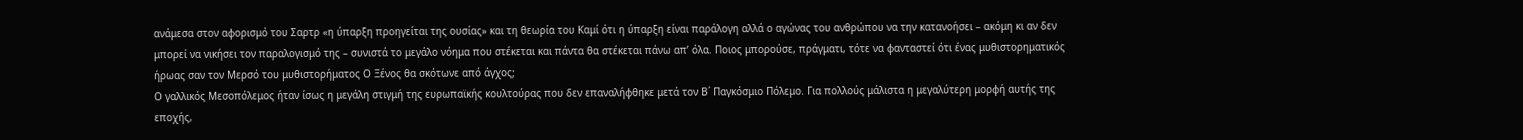ανάμεσα στον αφορισμό του Σαρτρ «η ύπαρξη προηγείται της ουσίας» και τη θεωρία του Καμί ότι η ύπαρξη είναι παράλογη αλλά ο αγώνας του ανθρώπου να την κατανοήσει – ακόμη κι αν δεν μπορεί να νικήσει τον παραλογισμό της – συνιστά το μεγάλο νόημα που στέκεται και πάντα θα στέκεται πάνω απ’ όλα. Ποιος μπορούσε, πράγματι, τότε να φανταστεί ότι ένας μυθιστορηματικός ήρωας σαν τον Μερσό του μυθιστορήματος Ο Ξένος θα σκότωνε από άγχος;
Ο γαλλικός Μεσοπόλεμος ήταν ίσως η μεγάλη στιγμή της ευρωπαϊκής κουλτούρας που δεν επαναλήφθηκε μετά τον Β΄ Παγκόσμιο Πόλεμο. Για πολλούς μάλιστα η μεγαλύτερη μορφή αυτής της εποχής,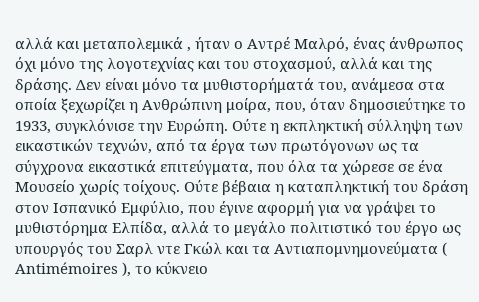αλλά και μεταπολεμικά , ήταν ο Αντρέ Μαλρό, ένας άνθρωπος όχι μόνο της λογοτεχνίας και του στοχασμού, αλλά και της δράσης. Δεν είναι μόνο τα μυθιστορήματά του, ανάμεσα στα οποία ξεχωρίζει η Ανθρώπινη μοίρα, που, όταν δημοσιεύτηκε το 1933, συγκλόνισε την Ευρώπη. Ούτε η εκπληκτική σύλληψη των εικαστικών τεχνών, από τα έργα των πρωτόγονων ως τα σύγχρονα εικαστικά επιτεύγματα, που όλα τα χώρεσε σε ένα Μουσείο χωρίς τοίχους. Ούτε βέβαια η καταπληκτική του δράση στον Ισπανικό Εμφύλιο, που έγινε αφορμή για να γράψει το μυθιστόρημα Ελπίδα, αλλά το μεγάλο πολιτιστικό του έργο ως υπουργός του Σαρλ ντε Γκώλ και τα Αντιαπομνημονεύματα ( Antimémoires ), το κύκνειο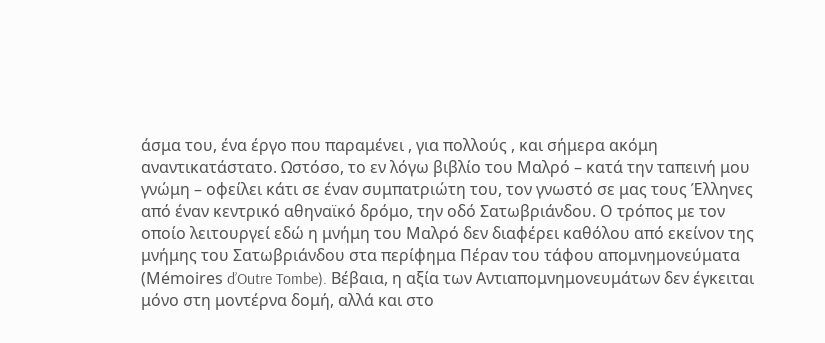άσμα του, ένα έργο που παραμένει , για πολλούς , και σήμερα ακόμη αναντικατάστατο. Ωστόσο, το εν λόγω βιβλίο του Μαλρό – κατά την ταπεινή μου γνώμη – οφείλει κάτι σε έναν συμπατριώτη του, τον γνωστό σε μας τους Έλληνες από έναν κεντρικό αθηναϊκό δρόμο, την οδό Σατωβριάνδου. Ο τρόπος με τον οποίο λειτουργεί εδώ η μνήμη του Μαλρό δεν διαφέρει καθόλου από εκείνον της μνήμης του Σατωβριάνδου στα περίφημα Πέραν του τάφου απομνημονεύματα (Μémoires d’Outre Tombe). Βέβαια, η αξία των Αντιαπομνημονευμάτων δεν έγκειται μόνο στη μοντέρνα δομή, αλλά και στο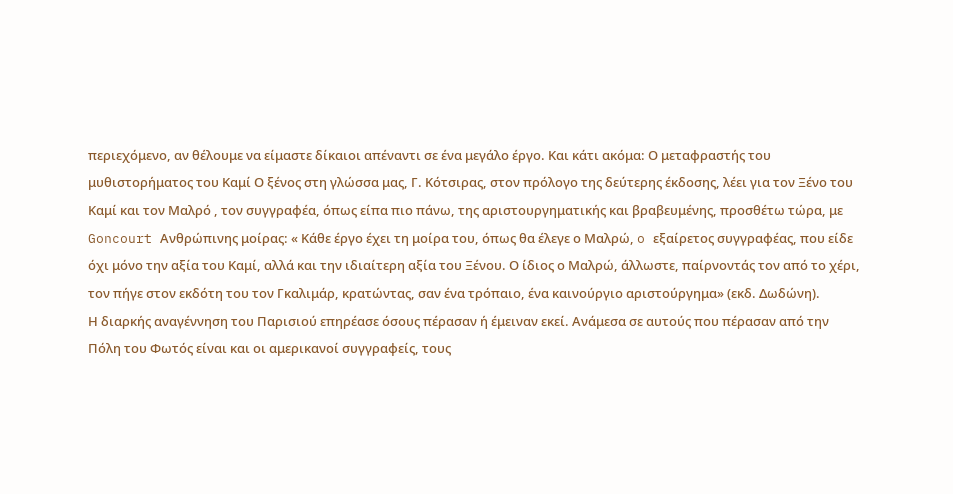περιεχόμενο, αν θέλουμε να είμαστε δίκαιοι απέναντι σε ένα μεγάλο έργο. Και κάτι ακόμα: Ο μεταφραστής του μυθιστορήματος του Καμί Ο ξένος στη γλώσσα μας, Γ. Κότσιρας, στον πρόλογο της δεύτερης έκδοσης, λέει για τον Ξένο του Καμί και τον Μαλρό , τον συγγραφέα, όπως είπα πιο πάνω, της αριστουργηματικής και βραβευμένης, προσθέτω τώρα, με Goncourt Ανθρώπινης μοίρας: « Κάθε έργο έχει τη μοίρα του, όπως θα έλεγε ο Μαλρώ, o εξαίρετος συγγραφέας, που είδε όχι μόνο την αξία του Καμί, αλλά και την ιδιαίτερη αξία του Ξένου. Ο ίδιος ο Μαλρώ, άλλωστε, παίρνοντάς τον από το χέρι, τον πήγε στον εκδότη του τον Γκαλιμάρ, κρατώντας, σαν ένα τρόπαιο, ένα καινούργιο αριστούργημα» (εκδ. Δωδώνη).
Η διαρκής αναγέννηση του Παρισιού επηρέασε όσους πέρασαν ή έμειναν εκεί. Ανάμεσα σε αυτούς που πέρασαν από την Πόλη του Φωτός είναι και οι αμερικανοί συγγραφείς, τους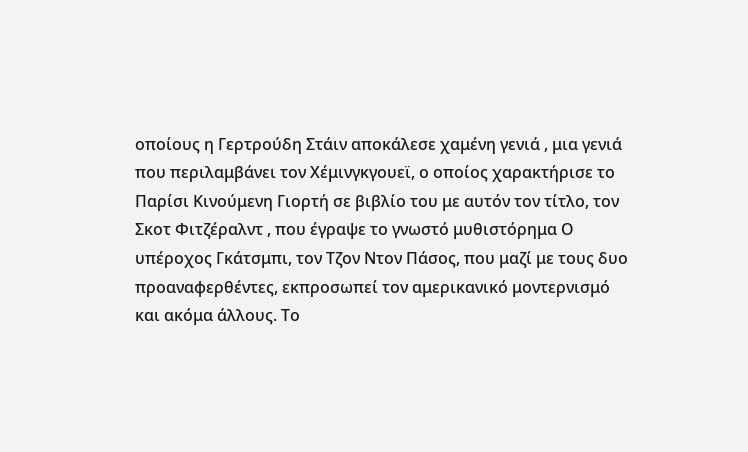οποίους η Γερτρούδη Στάιν αποκάλεσε χαμένη γενιά , μια γενιά που περιλαμβάνει τον Χέμινγκγουεϊ, ο οποίος χαρακτήρισε το Παρίσι Κινούμενη Γιορτή σε βιβλίο του με αυτόν τον τίτλο, τον Σκοτ Φιτζέραλντ , που έγραψε το γνωστό μυθιστόρημα Ο υπέροχος Γκάτσμπι, τον Τζον Ντον Πάσος, που μαζί με τους δυο προαναφερθέντες, εκπροσωπεί τον αμερικανικό μοντερνισμό και ακόμα άλλους. Το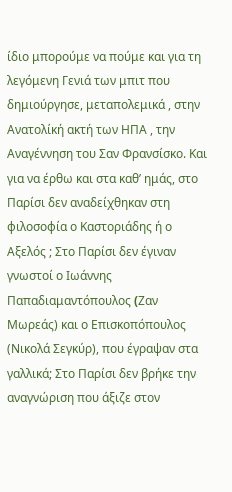ίδιο μπορούμε να πούμε και για τη λεγόμενη Γενιά των μπιτ που δημιούργησε, μεταπολεμικά , στην Ανατολίκή ακτή των ΗΠΑ , την Αναγέννηση του Σαν Φρανσίσκο. Και για να έρθω και στα καθ’ ημάς, στο Παρίσι δεν αναδείχθηκαν στη φιλοσοφία ο Καστοριάδης ή ο Αξελός ; Στο Παρίσι δεν έγιναν γνωστοί ο Ιωάννης Παπαδιαμαντόπουλος (Zαν Mωρεάς) και ο Επισκοπόπουλος (Νικολά Σεγκύρ), που έγραψαν στα γαλλικά; Στο Παρίσι δεν βρήκε την αναγνώριση που άξιζε στον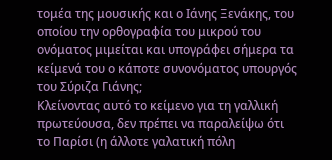τομέα της μουσικής και ο Ιάνης Ξενάκης, του οποίου την ορθογραφία του μικρού του ονόματος μιμείται και υπογράφει σήμερα τα κείμενά του ο κάποτε συνονόματος υπουργός του Σύριζα Γιάνης;
Κλείνοντας αυτό το κείμενο για τη γαλλική πρωτεύουσα, δεν πρέπει να παραλείψω ότι το Παρίσι (η άλλοτε γαλατική πόλη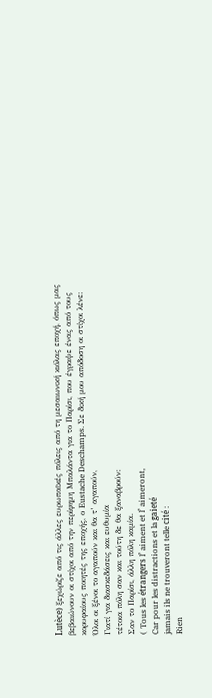Lutèce) ξεχώριζε από τις άλλες ευρωπαϊκές πόλεις από τη μεσαιωνική κιόλας εποχή, όπως μας βεβαιώνουν οι στίχοι από την περίφημη Μπαλάντα για το Παρίσι, που έγραψε ένας από τους κορυφαίους ποιητές της εποχής, ο Eustache Deschamps. Σε δική μου απόδοση οι στίχοι λένε:
Όλοι οι ξένοι το αγαπούν και θα τ’ αγαπούν,
Γιατί για διασκεδάσεις και ευθυμία
τέτοια πόλη σαν και τούτη δε θα ξαναβρούν:
Σαν το Παρίσι, άλλη πόλη καμία.
( Τous les étrangers l’ aiment et l’ aimeront,
Car pour les distractions et la gaieté
jamais ils ne trouveront telle cité :
Rien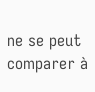ne se peut comparer à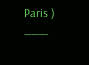Paris )
———-